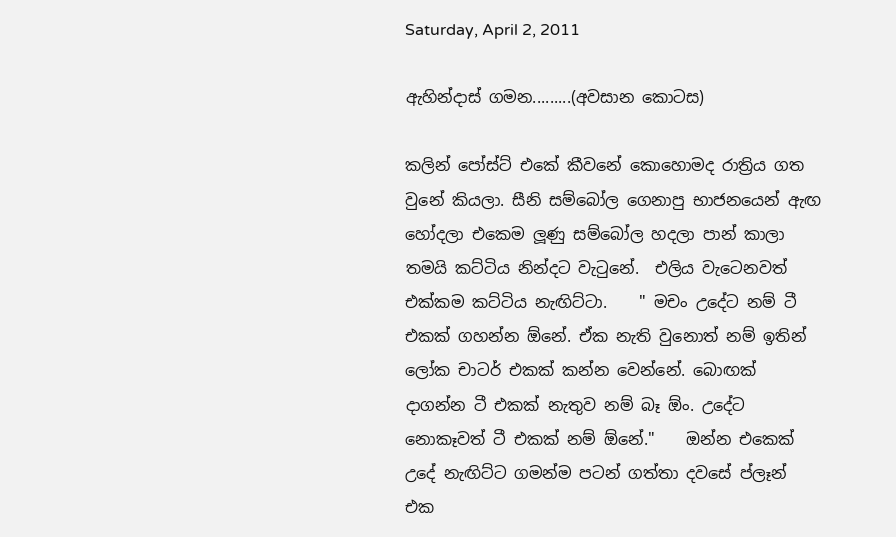Saturday, April 2, 2011

ඇහින්දාස් ගමන.........(අවසාන කොටස)

කලින් පෝස්ට් එකේ කීවනේ කොහොමද රාත්‍රිය ගත වුනේ කියලා. සීනි සම්බෝල ගෙනාපු භාජනයෙන් ඇඟ හෝදලා එකෙම ලූණු සම්බෝල හදලා පාන් කාලා තමයි කට්ටිය නින්දට වැටුනේ.  එලිය වැටෙනවත් එක්කම කට්ටිය නැඟිට්ටා.    " මචං උදේට නම් ටී එකක් ගහන්න ඕනේ. ඒක නැති වුනොත් නම් ඉතින් ලෝක චාටර් එකක් කන්න වෙන්නේ. බොඟක් දාගන්න ටී එකක් නැතුව නම් බෑ ඕං. උදේට නොකෑවත් ටී එකක් නම් ඕනේ."    ඔන්න එකෙක් උදේ නැඟිට්ට ගමන්ම පටන් ගත්තා දවසේ ප්ලෑන් එක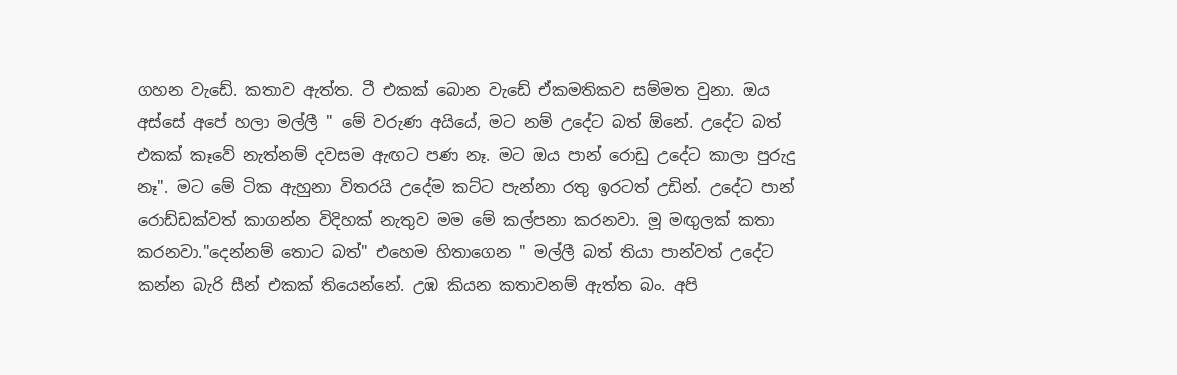ගහන වැඩේ. කතාව ඇත්ත. ටී එකක් බොන වැඩේ ඒකමතිකව සම්මත වුනා. ඔය අස්සේ අපේ හලා මල්ලී " මේ වරුණ අයියේ, මට නම් උදේට බත් ඕනේ. උදේට බත් එකක් කෑවේ නැත්නම් දවසම ඇඟට පණ නෑ. මට ඔය පාන් රොඩු උදේට කාලා පුරුදු නෑ". මට මේ ටික ඇහුනා විතරයි උදේම කට්ට පැන්නා රතු ඉරටත් උඩින්. උදේට පාන් රොඩ්ඩක්වත් කාගන්න විදිහක් නැතුව මම මේ කල්පනා කරනවා. මූ මඟුලක් කතා කරනවා."දෙන්නම් තොට බත්" එහෙම හිතාගෙන " මල්ලී බත් තියා පාන්වත් උදේට කන්න බැරි සීන් එකක් තියෙන්නේ. උඹ කියන කතාවනම් ඇත්ත බං. අපි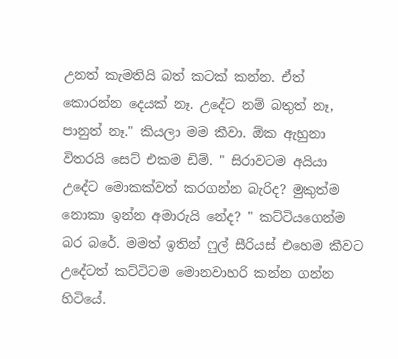උනත් කැමතියි බත් කටක් කන්න. ඒත් කොරන්න දෙයක් නෑ. උදේට නම් බතුත් නෑ, පානුත් නෑ." කියලා මම කීවා. ඕක ඇහුනා විතරයි සෙට් එකම ඩිම්. " සිරාවටම අයියා උදේට මොකක්වත් කරගන්න බැරිද? මුකුත්ම නොකා ඉන්න අමාරුයි නේද? " කට්ටියගෙන්ම බර බරේ. මමත් ඉතින් ෆුල් සීරියස් එහෙම කීවට උදේටත් කට්ටිටම මොනවාහරි කන්න ගන්න හිටියේ.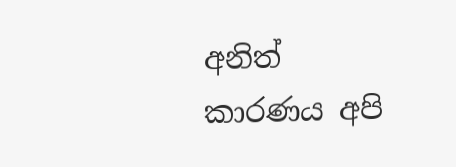අනිත් කාරණය අපි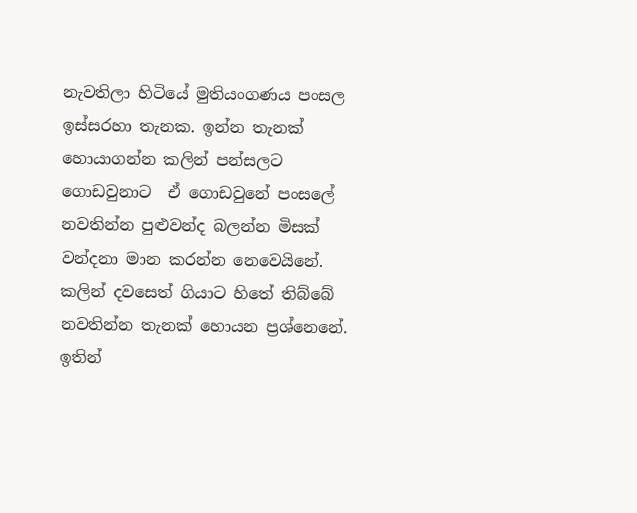නැවතිලා හිටියේ මුතියංගණය පංසල ඉස්සරහා තැනක. ඉන්න තැනක් හොයාගන්න කලින් පන්සලට ගොඩවුනාට  ඒ ගොඩවුනේ පංසලේ නවතින්න පුළුවන්ද බලන්න මිසක් වන්දනා මාන කරන්න නෙවෙයිනේ. කලින් දවසෙත් ගියාට හිතේ තිබ්බේ නවතින්න තැනක් හොයන ප්‍රශ්නෙනේ. ඉතින්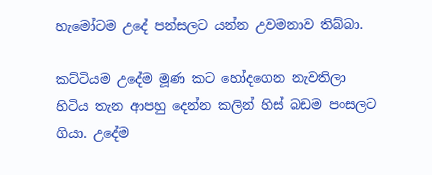හැමෝටම උදේ පන්සලට යන්න උවමනාව තිබ්බා.

කට්ටියම උදේම මූණ කට හෝදගෙන නැවතිලා හිටිය තැන ආපහු දෙන්න කලින් හිස් බඩම පංසලට ගියා. උදේම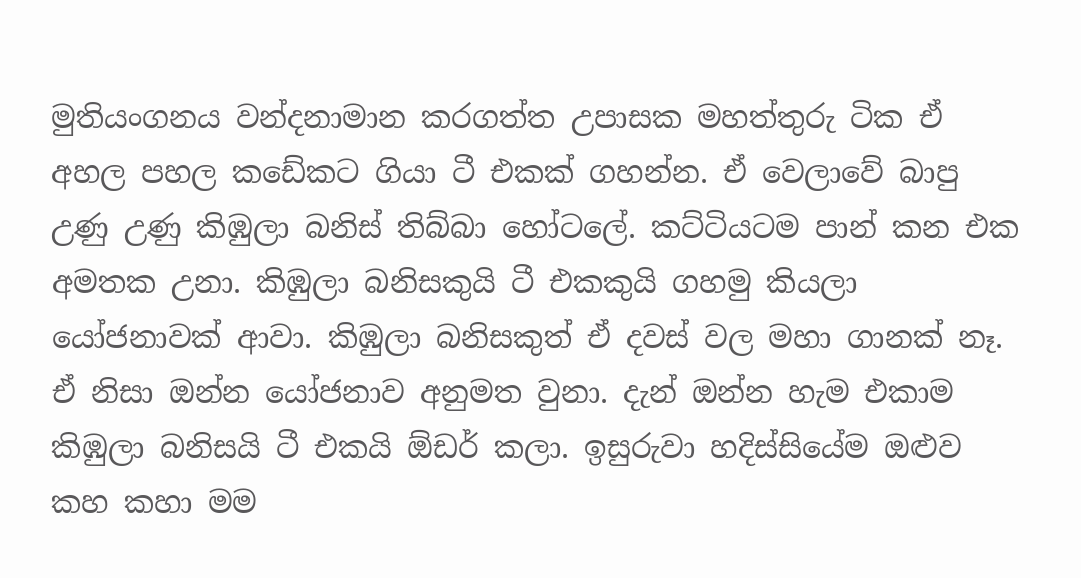මුතියංගනය වන්දනාමාන කරගත්ත උපාසක මහත්තුරු ටික ඒ අහල පහල කඩේකට ගියා ටී එකක් ගහන්න. ඒ වෙලාවේ බාපු උණු උණු කිඹුලා බනිස් තිබ්බා හෝටලේ. කට්ටියටම පාන් කන එක අමතක උනා. කිඹුලා බනිසකුයි ටී එකකුයි ගහමු කියලා යෝජනාවක් ආවා. කිඹුලා බනිසකුත් ඒ දවස් වල මහා ගානක් නෑ. ඒ නිසා ඔන්න යෝජනාව අනුමත වුනා. දැන් ඔන්න හැම එකාම කිඹුලා බනිසයි ටී එකයි ඕඩර් කලා. ඉසුරුවා හදිස්සියේම ඔළුව කහ කහා මම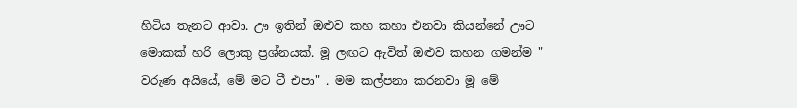හිටිය තැනට ආවා. ඌ ඉතින් ඔළුව කහ කහා එනවා කියන්නේ ඌට මොකක් හරි ලොකු ප්‍රශ්නයක්. මූ ලඟට ඇවිත් ඔළුව කහන ගමන්ම " වරුණ අයියේ, මේ මට ටී එපා" . මම කල්පනා කරනවා මූ මේ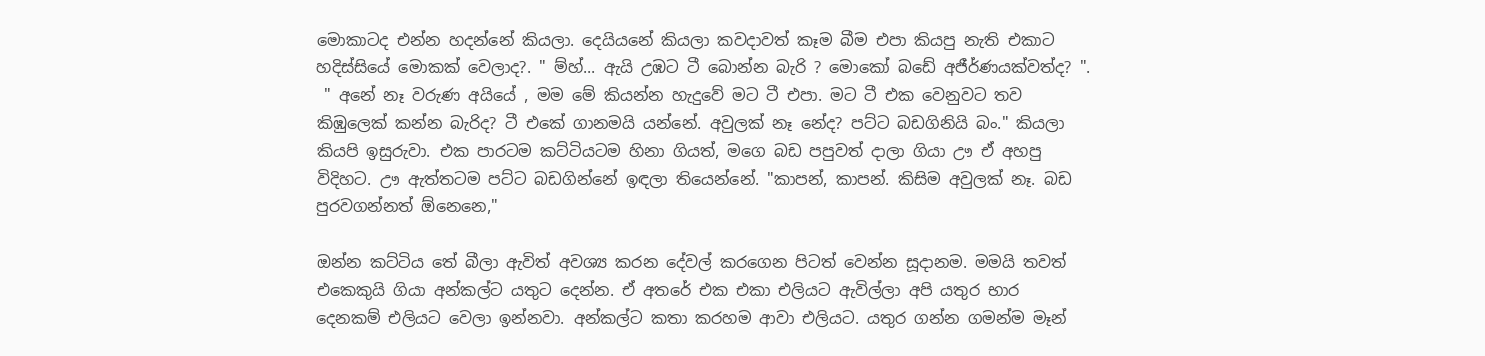මොකාටද එන්න හදන්නේ කියලා. දෙයියනේ කියලා කවදාවත් කෑම බීම එපා කියපු නැති එකාට හදිස්සියේ මොකක් වෙලාද?. " ම්හ්... ඇයි උඹට ටී බොන්න බැරි ? මොකෝ බඩේ අජීර්ණයක්වත්ද? ".
 " අනේ නෑ වරුණ අයියේ , මම මේ කියන්න හැදුවේ මට ටී එපා. මට ටී එක වෙනුවට තව කිඹුලෙක් කන්න බැරිද? ටී එකේ ගානමයි යන්නේ. අවුලක් නෑ නේද? පට්ට බඩගිනියි බං." කියලා කියපි ඉසුරුවා. එක පාරටම කට්ටියටම හිනා ගියත්, මගෙ බඩ පපුවත් දාලා ගියා ඌ ඒ අහපු විදිහට. ඌ ඇත්තටම පට්ට බඩගින්නේ ඉඳලා තියෙන්නේ. "කාපන්, කාපන්. කිසිම අවුලක් නෑ. බඩ පුරවගන්නත් ඕනෙනෙ,"

ඔන්න කට්ටිය තේ බීලා ඇවිත් අවශ්‍ය කරන දේවල් කරගෙන පිටත් වෙන්න සූදානම. මමයි තවත් එකෙකුයි ගියා අන්කල්ට යතුට දෙන්න. ඒ අතරේ එක එකා එලියට ඇවිල්ලා අපි යතුර භාර දෙනකම් එලියට වෙලා ඉන්නවා. අන්කල්ට කතා කරහම ආවා එලියට. යතුර ගන්න ගමන්ම මෑන්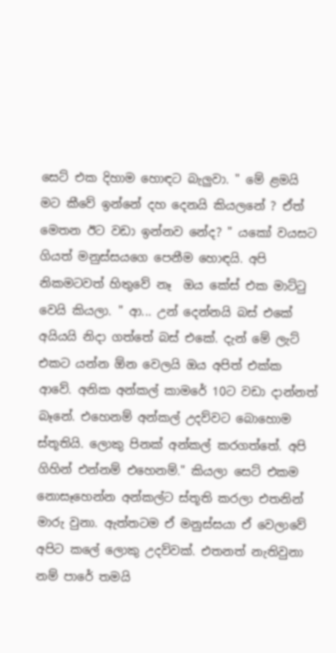සෙට් එක දිහාම හොඳට බැලුවා. " මේ ළමයි මට කීවේ ඉන්නේ දහ දෙනයි කියලනේ ? ඒත් මෙතන ඊට වඩා ඉන්නව නේද? " යකෝ වයසට ගියත් මනුස්සයගෙ පෙනීම හොඳයි. අපි නිකමටවත් හිතුවේ නෑ  ඔය කේස් එක මාට්ටු වෙයි කියලා. " ආ... උන් දෙන්නයි බස් එකේ අයියයි නිදා ගත්තේ බස් එකේ. දැන් මේ ලැට් එකට යන්න ඕන වෙලයි ඔය අපිත් එක්ක ආවේ. අනික අන්කල් කාමරේ 10ට වඩා දාන්නත් බෑනේ. එහෙනම් අන්කල් උදව්වට බොහොම ස්තූතියි. ලොකු පිනක් අන්කල් කරගත්තේ. අපි ගිහින් එන්නම් එහෙනම්." කියලා සෙට් එකම නොසෑහෙන්න අන්කල්ට ස්තූති කරලා එතනින් මාරු වුනා. ඇත්තටම ඒ මනුස්සයා ඒ වෙලාවේ අපිට කලේ ලොකු උදව්වක්. එතනත් නැතිවුනා නම් පාරේ තමයි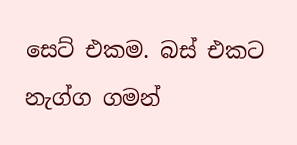සෙට් එකම. බස් එකට නැග්ග ගමන්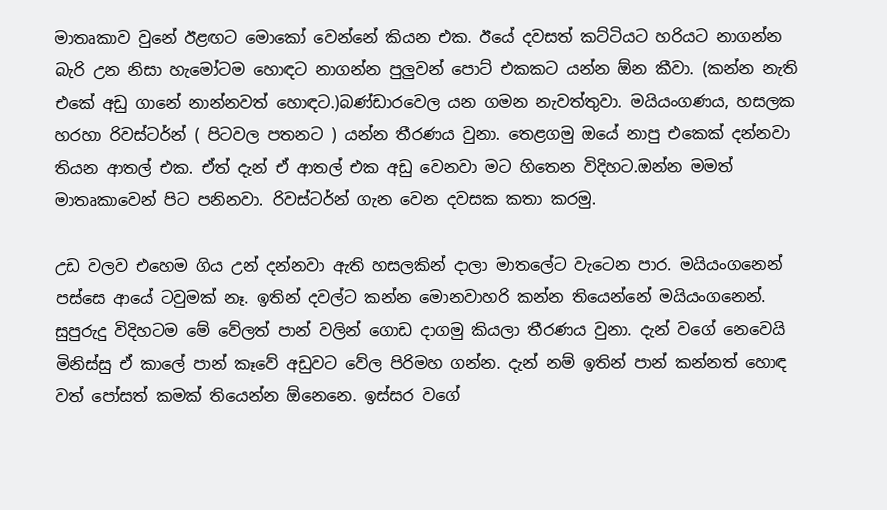මාතෘකාව වුනේ ඊළඟට මොකෝ වෙන්නේ කියන එක. ඊයේ දවසත් කට්ටියට හරියට නාගන්න බැරි උන නිසා හැමෝටම හොඳට නාගන්න පුලුවන් පොට් එකකට යන්න ඕන කීවා. (කන්න නැති එකේ අඩු ගානේ නාන්නවත් හොඳට.)බණ්ඩාරවෙල යන ගමන නැවත්තුවා. මයියංගණය, හසලක හරහා රිවස්ටර්න් ( පිටවල පතනට ) යන්න තීරණය වුනා. තෙළගමු ඔයේ නාපු එකෙක් දන්නවා තියන ආතල් එක. ඒත් දැන් ඒ ආතල් එක අඩු වෙනවා මට හිතෙන විදිහට.ඔන්න මමත් මාතෘකාවෙන් පිට පනිනවා. රිවස්ටර්න් ගැන වෙන දවසක කතා කරමු.

උඩ වලව එහෙම ගිය උන් දන්නවා ඇති හසලකින් දාලා මාතලේට වැටෙන පාර. මයියංගනෙන් පස්සෙ ආයේ ටවුමක් නෑ. ඉතින් දවල්ට කන්න මොනවාහරි කන්න තියෙන්නේ මයියංගනෙන්. සුපුරුදු විදිහටම මේ වේලත් පාන් වලින් ගොඩ දාගමු කියලා තීරණය වුනා. දැන් වගේ නෙවෙයි මිනිස්සු ඒ කාලේ පාන් කෑවේ අඩුවට වේල පිරිමහ ගන්න. දැන් නම් ඉතින් පාන් කන්නත් හොඳ වත් පෝසත් කමක් තියෙන්න ඕනෙනෙ. ඉස්සර වගේ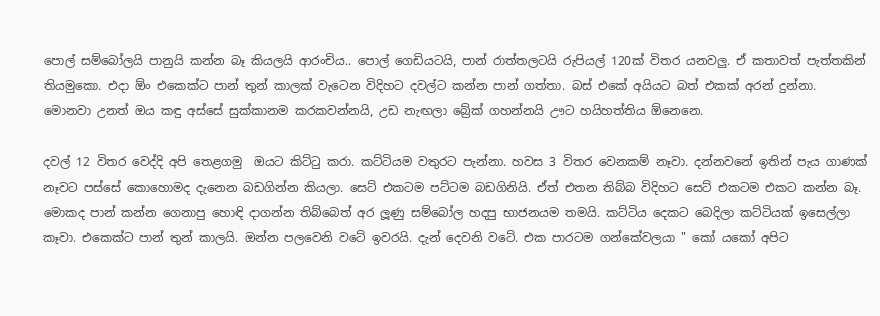පොල් සම්බෝලයි පානුයි කන්න බෑ කියලයි ආරංචිය.. පොල් ගෙඩියටයි, පාන් රාත්තලටයි රුපියල් 120ක් විතර යනවලු. ඒ කතාවත් පැත්තකින් තියමුකො. එදා ඕං එකෙක්ට පාන් තුන් කාලක් වැටෙන විදිහට දවල්ට කන්න පාන් ගත්තා. බස් එකේ අයියට බත් එකක් අරන් දුන්නා. මොනවා උනත් ඔය කඳු අස්සේ සුක්කානම කරකවන්නයි, උඩ නැඟලා බ්‍රේක් ගහන්නයි ඌට හයිහත්තිය ඕනෙනෙ.

දවල් 12 විතර වෙද්දි අපි තෙළගමු  ඔයට කිට්ටු කරා. කට්ටියම වතුරට පැන්නා. හවස 3 විතර වෙනකම් නෑවා. දන්නවනේ ඉතින් පැය ගාණක් නෑවට පස්සේ කොහොමද දැනෙන බඩගින්න කියලා. සෙට් එකටම පට්ටම බඩගිනියි. ඒත් එතන තිබ්බ විදිහට සෙට් එකටම එකට කන්න බෑ. මොකද පාන් කන්න ගෙනාපු හොඳි දාගන්න තිබ්බෙත් අර ලූණු සම්බෝල හදපු භාජනයම තමයි. කට්ටිය දෙකට බෙදිලා කට්ටියක් ඉසෙල්ලා කෑවා. එකෙක්ට පාන් තුන් කාලයි. ඔන්න පලවෙනි වටේ ඉවරයි. දැන් දෙවනි වටේ. එක පාරටම ගන්කේවලයා " කෝ යකෝ අපිට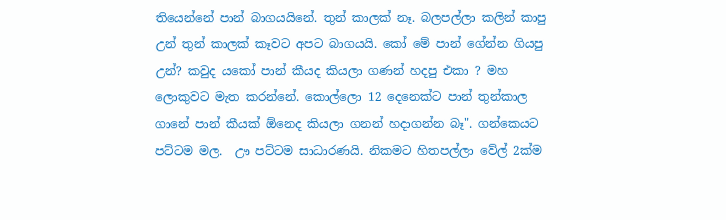තියෙන්නේ පාන් බාගයයිනේ. තුන් කාලක් නෑ. බලපල්ලා කලින් කාපු උන් තුන් කාලක් කෑවට අපට බාගයයි. කෝ මේ පාන් ගේන්න ගියපු උන්? කවුද යකෝ පාන් කීයද කියලා ගණන් හදපු එකා ? මහ ලොකුවට මැත කරන්නේ. කොල්ලො 12 දෙනෙක්ට පාන් තුන්කාල ගානේ පාන් කීයක් ඕනෙද කියලා ගනන් හදාගන්න බෑ". ගන්කෙයට පට්ටම මල.  ඌ පට්ටම සාධාරණයි. නිකමට හිතපල්ලා වේල් 2ක්ම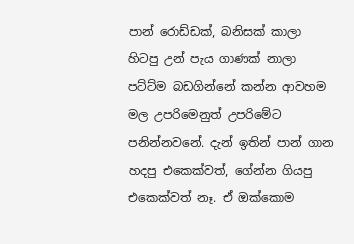පාන් රොඩ්ඩක්, බනිසක් කාලා හිටපු උන් පැය ගාණක් නාලා පට්ට්ම බඩගින්නේ කන්න ආවහම මල උපරිමෙනුත් උපරිමේට පනින්නවනේ. දැන් ඉතින් පාන් ගාන හදපු එකෙක්වත්, ගේන්න ගියපු එකෙක්වත් නෑ. ඒ ඔක්කොම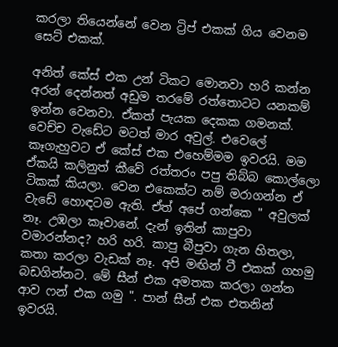කරලා තියෙන්නේ වෙන ට්‍රිප් එකක් ගිය වෙනම සෙට් එකක්.

අනිත් කේස් එක උන් ටිකට මොනවා හරි කන්න අරන් දෙන්නත් අඩුම තරමේ රත්තොටට යනකම් ඉන්න වෙනවා. ඒකත් පැයක දෙකක ගමනක්. වෙච්ච වැඩේට මටත් මාර අවුල්. එවෙලේ කෑගැහුවට ඒ කේස් එක එහෙම්මම ඉවරයි. මම ඒකයි කලිනුත් කීවේ රත්තරං පපු තිබ්බ කොල්ලො ටිකක් කියලා. වෙන එකෙක්ට නම් මරාගන්න ඒ වැඩේ හොඳටම ඇති. ඒත් අපේ ගන්කෙ " අවුලක් නෑ. උඹලා කෑවානේ. දැන් ඉතින් කාපුවා වමාරන්නද? හරි හරි. කාපු බීපුවා ගැන හිතලා, කතා කරලා වැඩක් නෑ. අපි මඟින් ටී එකක් ගහමු බඩගින්නට. මේ සීන් එක අමතක කරලා ගන්න ආව ෆන් එක ගමු ". පාන් සීන් එක එතනින් ඉවරයි.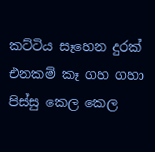කට්ටිය සෑහෙන දුරක් එනකම් කෑ ගහ ගහා පිස්සු කෙල කෙල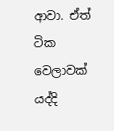ආවා. ඒත් ටික වෙලාවක් යද්දි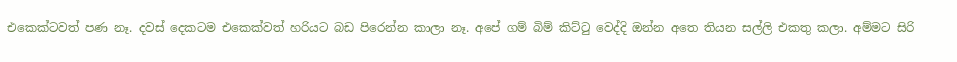එකෙක්ටවත් පණ නෑ. දවස් දෙකටම එකෙක්වත් හරියට බඩ පිරෙන්න කාලා නෑ. අපේ ගම් බිම් කිට්ටු වෙද්දි ඔන්න අතෙ තියන සල්ලි එකතු කලා. අම්මට සිරි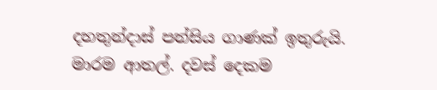දහතුන්දාස් පන්සිය ගාණක් ඉතුරුයි. මාරම ආතල්. දවස් දෙකම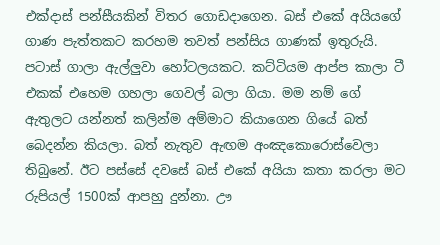එක්දාස් පන්සීයකින් විතර ගොඩදාගෙන. බස් එකේ අයියගේ ගාණ පැත්තකට කරහම තවත් පන්සිය ගාණක් ඉතුරුයි. පටාස් ගාලා ඇල්ලුවා හෝටලයකට. කට්ටියම ආප්ප කාලා ටී එකක් එහෙම ගහලා ගෙවල් බලා ගියා. මම නම් ගේ ඇතුලට යන්නත් කලින්ම අම්මාට කියාගෙන ගියේ බත් බෙදන්න කියලා. බත් නැතුව ඇඟම අංඤකොරොස්වෙලා තිබුනේ. ඊට පස්සේ දවසේ බස් එකේ අයියා කතා කරලා මට රුපියල් 1500ක් ආපහු දුන්නා. ඌ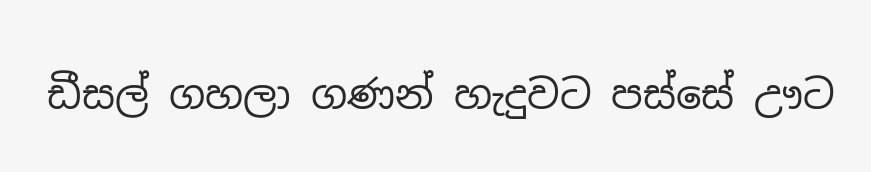ඩීසල් ගහලා ගණන් හැදුවට පස්සේ ඌට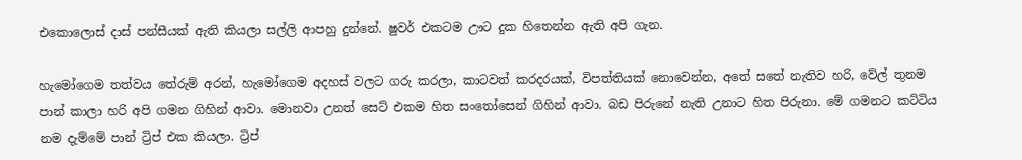එකොලොස් දාස් පන්සීයක් ඇති කියලා සල්ලි ආපහු දුන්නේ. ෂුවර් එකටම ඌට දුක හිතෙන්න ඇති අපි ගැන.

හැමෝගෙම තත්වය තේරුම් අරන්, හැමෝගෙම අදහස් වලට ගරු කරලා, කාටවත් කරදරයක්, විපත්තියක් නොවෙන්න, අතේ සතේ නැතිව හරි, වේල් තුනම පාන් කාලා හරි අපි ගමන ගිහින් ආවා. මොනවා උනත් සෙට් එකම හිත සංතෝසෙන් ගිහින් ආවා. බඩ පිරුනේ නැති උනාට හිත පිරුනා. මේ ගමනට කට්ටිය නම දැම්මේ පාන් ට්‍රිප් එක කියලා. ට්‍රිප්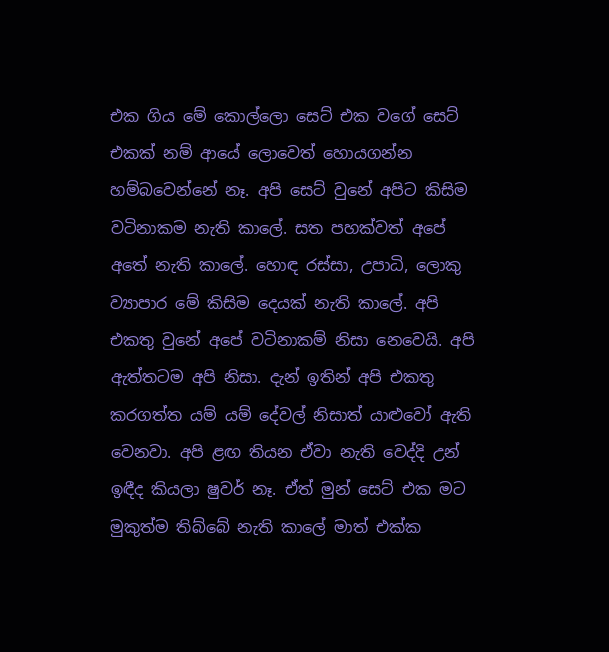එක ගිය මේ කොල්ලො සෙට් එක වගේ සෙට් එකක් නම් ආයේ ලොවෙත් හොයගන්න හම්බවෙන්නේ නෑ. අපි සෙට් වුනේ අපිට කිසිම වටිනාකම නැති කාලේ. සත පහක්වත් අපේ අතේ නැති කාලේ. හොඳ රස්සා, උපාධි, ලොකු ව්‍යාපාර මේ කිසිම දෙයක් නැති කාලේ. අපි එකතු වුනේ අපේ වටිනාකම් නිසා නෙවෙයි. අපි ඇත්තටම අපි නිසා. දැන් ඉතින් අපි එකතු කරගත්ත යම් යම් දේවල් නිසාත් යාළුවෝ ඇති වෙනවා. අපි ළඟ තියන ඒවා නැති වෙද්දි උන් ඉඳීද කියලා ෂුවර් නෑ. ඒත් මුන් සෙට් එක මට මුකුත්ම තිබ්බේ නැති කාලේ මාත් එක්ක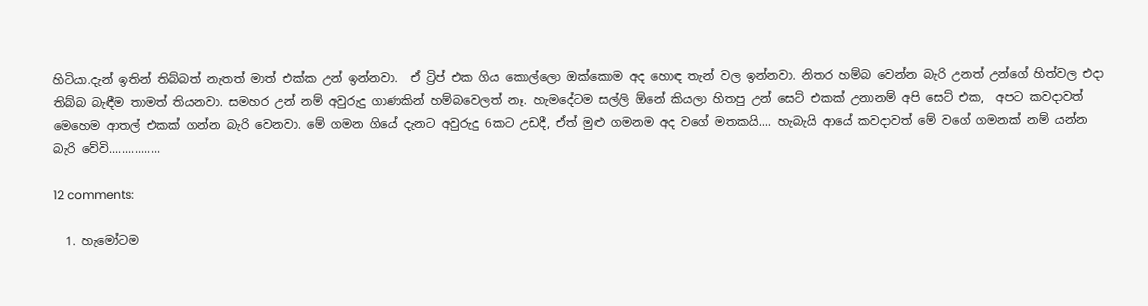හිටියා.දැන් ඉතින් තිබ්බත් නැතත් මාත් එක්ක උන් ඉන්නවා.  ඒ ට්‍රිප් එක ගිය කොල්ලො ඔක්කොම අද හොඳ තැන් වල ඉන්නවා. නිතර හම්බ වෙන්න බැරි උනත් උන්ගේ හිත්වල එදා තිබ්බ බැඳීම තාමත් තියනවා. සමහර උන් නම් අවුරුදු ගාණකින් හම්බවෙලත් නෑ. හැමදේටම සල්ලි ඕනේ කියලා හිතපු උන් සෙට් එකක් උනානම් අපි සෙට් එක,  අපට කවදාවත් මෙහෙම ආතල් එකක් ගන්න බැරි වෙනවා. මේ ගමන ගියේ දැනට අවුරුදු 6කට උඩදී, ඒත් මුළු ගමනම අද වගේ මතකයි.... හැබැයි ආයේ කවදාවත් මේ වගේ ගමනක් නම් යන්න බැරි වේවි................

12 comments:

  1. හැමෝටම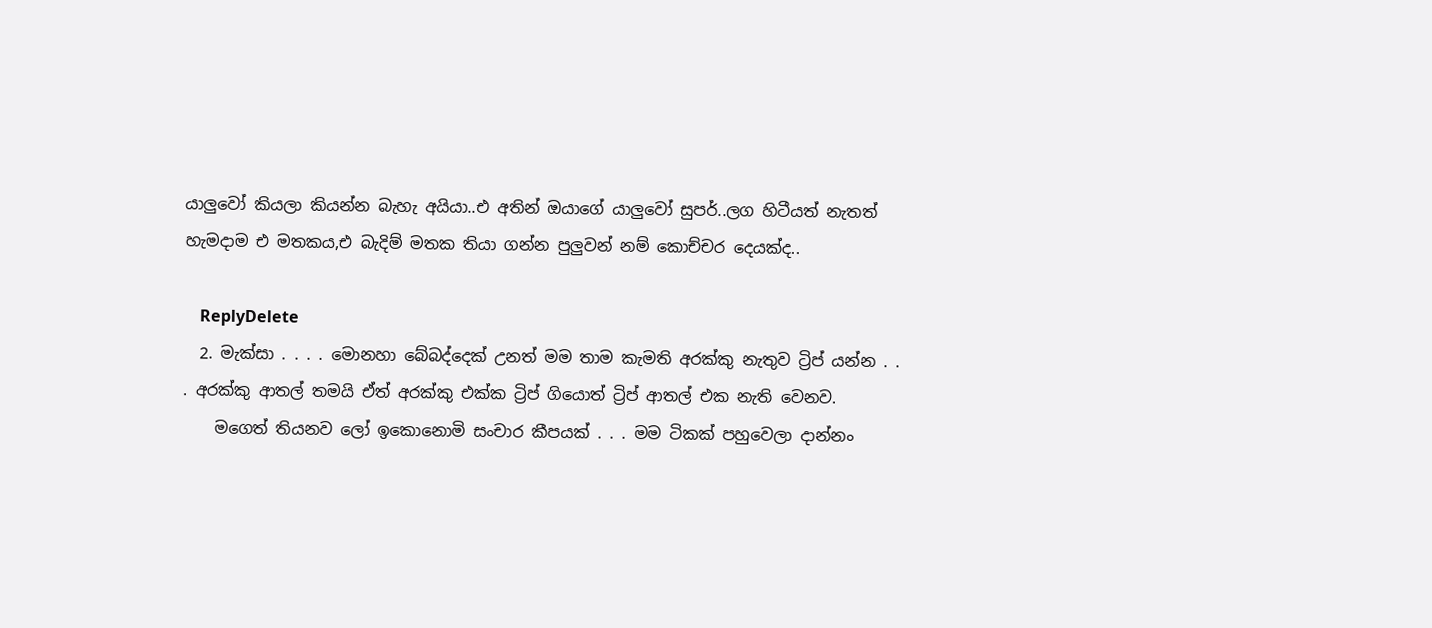යාලුවෝ කියලා කියන්න බැහැ අයියා..එ අතින් ඔයාගේ යාලුවෝ සුපර්..ලග හිටීයත් නැතත් හැමදාම එ මතකය,එ බැදිම් මතක තියා ගන්න පුලුවන් නම් කොච්චර දෙයක්ද..

    ReplyDelete
  2. මැක්සා . . . . මොනහා බේබද්දෙක් උනත් මම තාම කැමති අරක්කු නැතුව ට්‍රිප් යන්න . . . අරක්කු ආතල් තමයි ඒත් අරක්කු එක්ක ට්‍රිප් ගියොත් ට්‍රිප් ආතල් එක නැති වෙනව.
    මගෙත් තියනව ලෝ ඉකොනොමි සංචාර කීපයක් . . . මම ටිකක් පහුවෙලා දාන්නං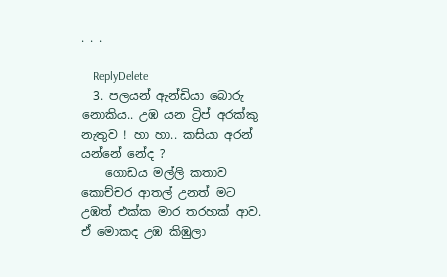. . .

    ReplyDelete
  3. පලයන් ඇන්ඩියා බොරු නොකිය.. උඹ යන ට්‍රිප් අරක්කු නැතුව ! හා හා.. කසියා අරන් යන්නේ නේද ?
    ගොඩය මල්ලි කතාව කොච්චර ආතල් උනත් මට උඹත් එක්ක මාර තරහක් ආව. ඒ මොකද උඹ කිඹුලා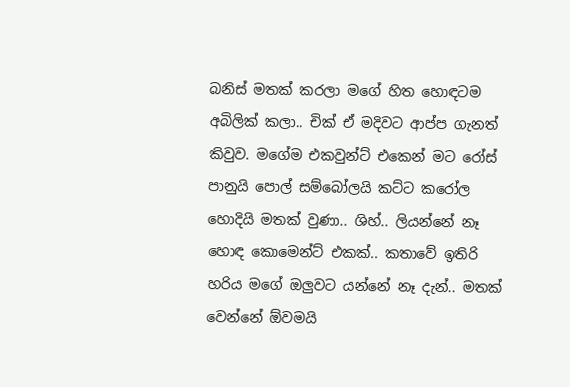බනිස් මතක් කරලා මගේ හිත හොඳටම අබිලික් කලා.. චික් ඒ මදිවට ආප්ප ගැනත් කිවුව. මගේම එකවුන්ට් එකෙන් මට රෝස් පානුයි පොල් සම්බෝලයි කට්ට කරෝල හොදියි මතක් වුණා.. ශිහ්.. ලියන්නේ නෑ හොඳ කොමෙන්ට් එකක්.. කතාවේ ඉතිරි හරිය මගේ ඔලුවට යන්නේ නෑ දැන්.. මතක් වෙන්නේ ඕවමයි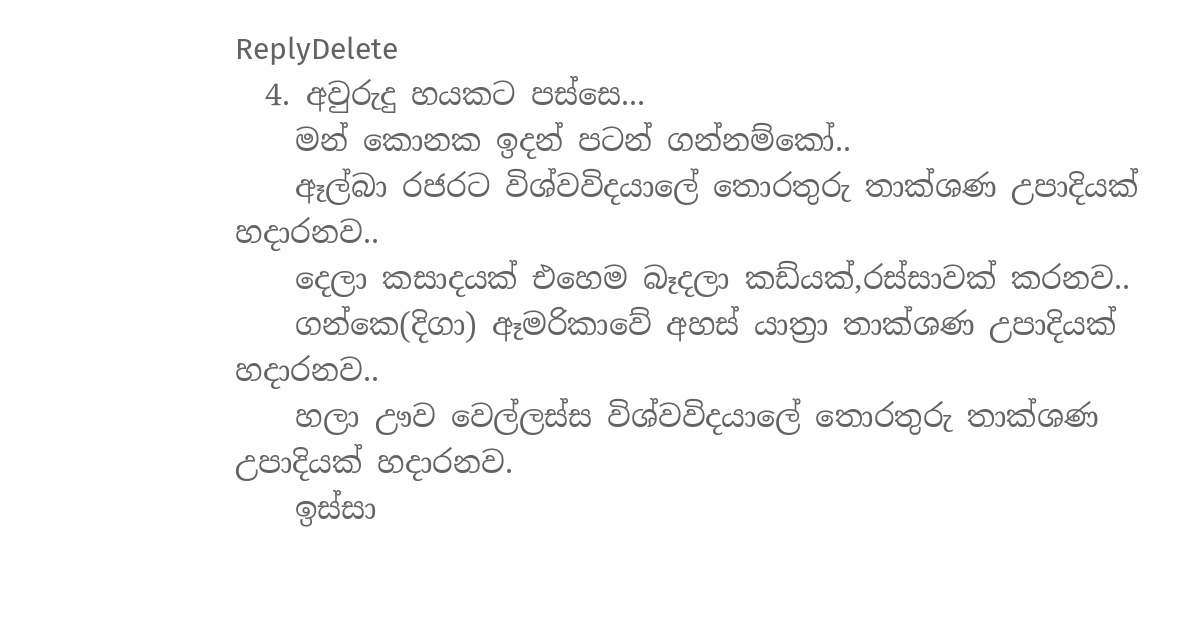ReplyDelete
  4. අවුරුදු හයකට පස්සෙ...
    මන් කොනක ඉදන් පටන් ගන්නම්කෝ..
    ඈල්බා රජරට විශ්වවිදයාලේ තොරතුරු තාක්ශණ උපාදියක් හදාරනව..
    දෙලා කසාදයක් එහෙම බෑදලා කඩ්යක්,රස්සාවක් කරනව..
    ගන්කෙ(දිගා) ඈමරිකාවේ අහස් යාත්‍රා තාක්ශණ උපාදියක් හදාරනව..
    හලා ඌව වෙල්ලස්ස විශ්වවිදයාලේ තොරතුරු තාක්ශණ උපාදියක් හදාරනව.
    ඉස්සා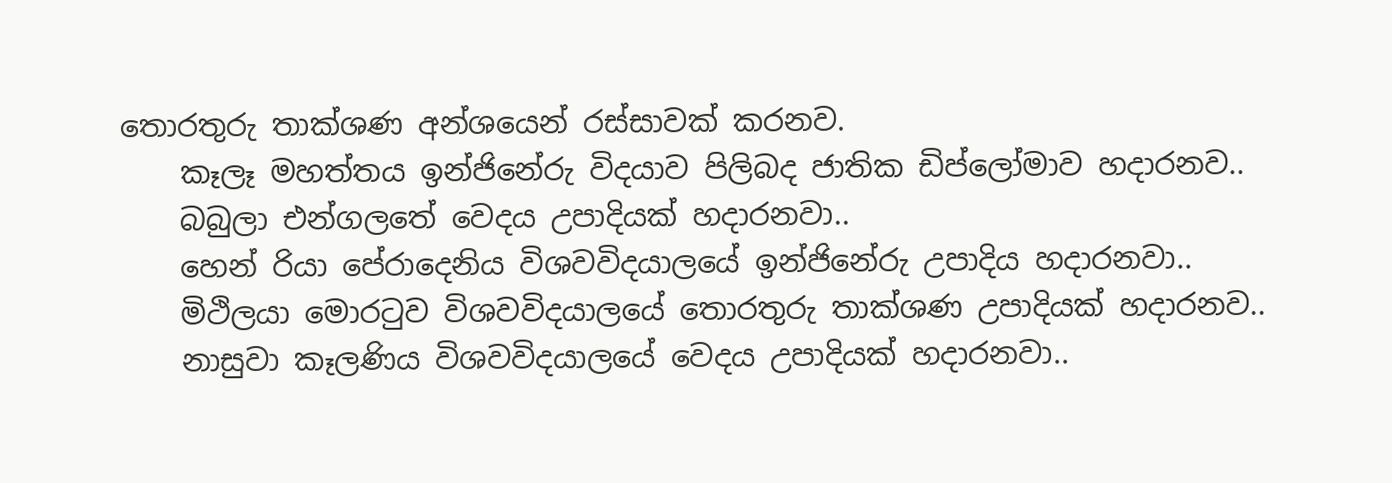තොරතුරු තාක්ශණ අන්ශයෙන් රස්සාවක් කරනව.
    කෑලෑ මහත්තය ඉන්ජිනේරු විදයාව පිලිබද ජාතික ඩිප්ලෝමාව හදාරනව..
    බබුලා එන්ගලතේ වෙදය උපාදියක් හදාරනවා..
    හෙන් රියා පේරාදෙනිය විශවවිදයාලයේ ඉන්ජිනේරු උපාදිය හදාරනවා..
    මිථිලයා මොරටුව විශවවිදයාලයේ තොරතුරු තාක්ශණ උපාදියක් හදාරනව..
    නාසුවා කෑලණිය විශවවිදයාලයේ වෙදය උපාදියක් හදාරනවා..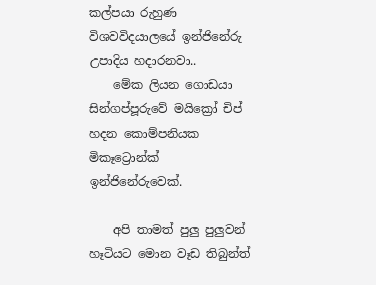කල්පයා රුහුණ විශවවිදයාලයේ ඉන්ජිනේරු උපාදිය හදාරනවා..
    මේක ලියන ගොඩයා සින්ගප්පූරුවේ මයික්‍රෝ චිප් හදන කොම්පනියක මිකෑට්‍රොන්ක් ඉන්ජිනේරුවෙක්.

    අපි තාමත් පුලු පුලුවන් හෑටියට මොන වෑඩ තිබුන්ත්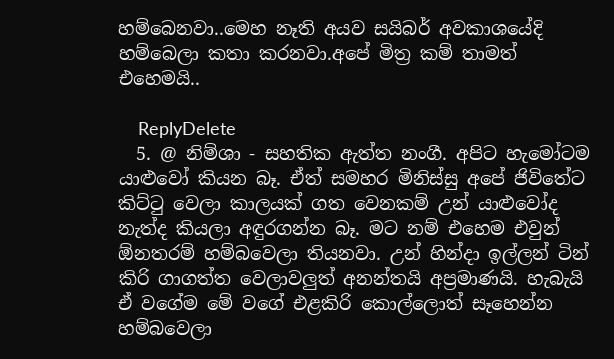හම්බෙනවා..මෙහ නෑති අයව සයිබර් අවකාශයේදි හම්බෙලා කතා කරනවා.අපේ මිත්‍ර කම් තාමත් එහෙමයි..

    ReplyDelete
  5. @ නිම්ශා - සහතික ඇත්ත නංගී. අපිට හැමෝටම යාළුවෝ කියන බෑ. ඒත් සමහර මිනිස්සු අපේ ජිවිතේට කිට්ටු වෙලා කාලයක් ගත වෙනකම් උන් යාළුවෝද නැත්ද කියලා අඳුරගන්න බෑ. මට නම් එහෙම එවුන් ඕනතරම් හම්බවෙලා තියනවා. උන් හින්දා ඉල්ලන් ටින් කිරි ගාගත්ත වෙලාවලුත් අනන්තයි අප්‍රමාණයි. හැබැයි ඒ වගේම මේ වගේ එළකිරි කොල්ලොත් සෑහෙන්න හම්බවෙලා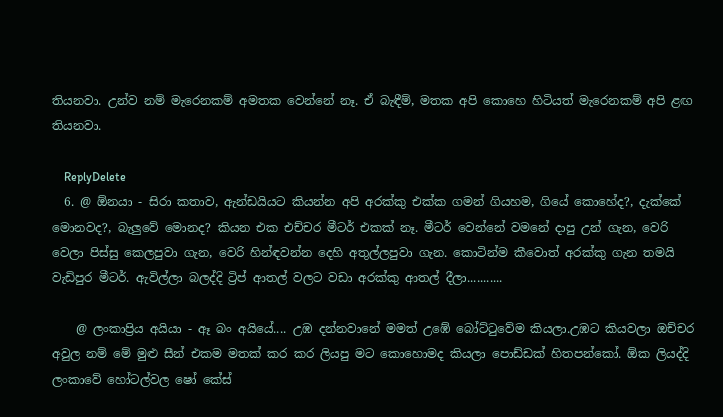තියනවා. උන්ව නම් මැරෙනකම් අමතක වෙන්නේ නෑ. ඒ බැඳීම්, මතක අපි කොහෙ හිටියත් මැරෙනකම් අපි ළඟ තියනවා.

    ReplyDelete
  6. @ ඕනයා - සිරා කතාව, ඇන්ඩයියට කියන්න අපි අරක්කු එක්ක ගමන් ගියහම, ගියේ කොහේද?, දැක්කේ මොනවද?, බැලුවේ මොනද? කියන එක එච්චර මීටර් එකක් නෑ. මීටර් වෙන්නේ වමනේ දාපු උන් ගැන, වෙරි වෙලා පිස්සු කෙලපුවා ගැන, වෙරි හින්ඳවන්න දෙහි අතුල්ලපුවා ගැන. කොටින්ම කීවොත් අරක්කු ගැන තමයි වැඩිපුර මීටර්. ඇවිල්ලා බලද්දි ට්‍රිප් ආතල් වලට වඩා අරක්කු ආතල් දීලා...........

    @ ලංකාප්‍රිය අයියා - ඈ බං අයියේ.... උඹ දන්නවානේ මමත් උඹේ බෝට්ටුවේම කියලා.උඹට කියවලා ඔච්චර අවුල නම් මේ මුළු සීන් එකම මතක් කර කර ලියපු මට කොහොමද කියලා පොඩ්ඩක් හිතපන්කෝ. ඕක ලියද්දි ලංකාවේ හෝටල්වල ෂෝ කේස්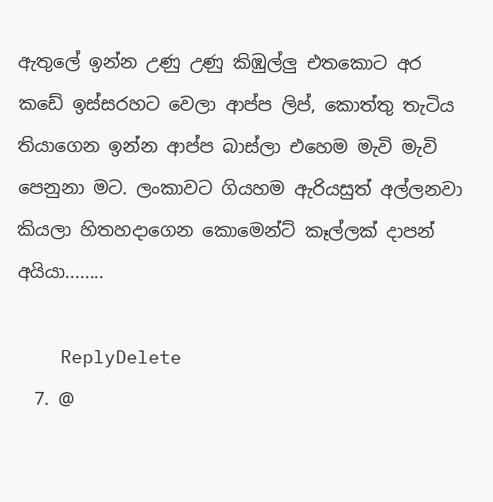ඇතුලේ ඉන්න උණු උණු කිඹුල්ලු එතකොට අර කඩේ ඉස්සරහට වෙලා ආප්ප ලිප්, කොත්තු තැටිය තියාගෙන ඉන්න ආප්ප බාස්ලා එහෙම මැවි මැවි පෙනුනා මට. ලංකාවට ගියහම ඇරියසුත් අල්ලනවා කියලා හිතහදාගෙන කොමෙන්ට් කෑල්ලක් දාපන් අයියා........

    ReplyDelete
  7. @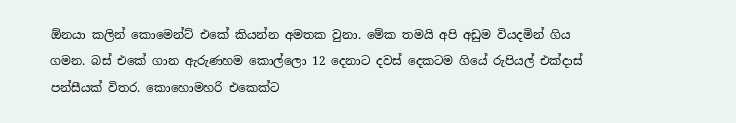ඕනයා කලින් කොමෙන්ට් එකේ කියන්න අමතක වුනා. මේක තමයි අපි අඩුම වියදමින් ගිය ගමන. බස් එකේ ගාන ඇරුණහම කොල්ලො 12 දෙනාට දවස් දෙකටම ගියේ රුපියල් එක්දාස් පන්සීයක් විතර. කොහොමහරි එකෙක්ට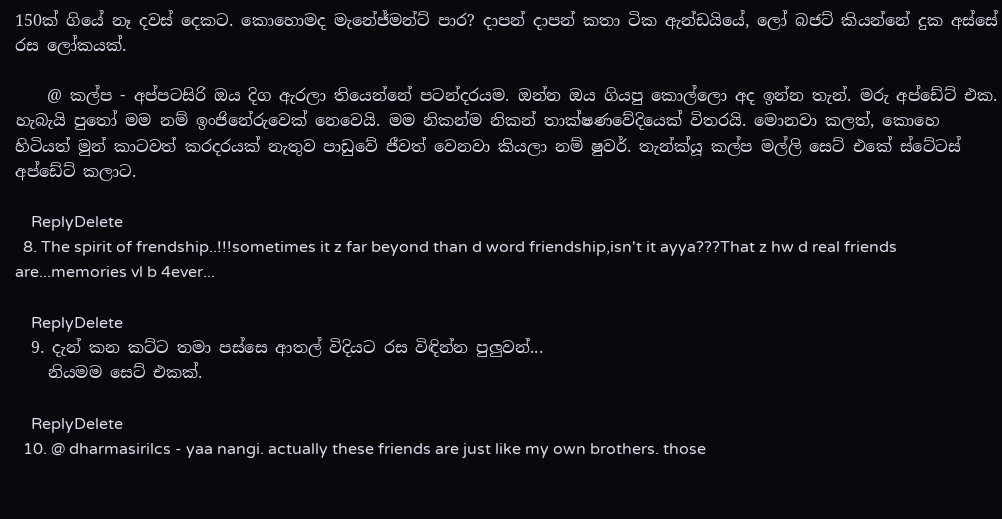150ක් ගියේ නෑ දවස් දෙකට. කොහොමද මැනේජ්මන්ට් පාර? දාපන් දාපන් කතා ටික ඇන්ඩයියේ, ලෝ බජට් කියන්නේ දුක අස්සේ රස ලෝකයක්.

    @ කල්ප - අප්පටසිරි ඔය දිග ඇරලා තියෙන්නේ පටන්දරයම. ඔන්න ඔය ගියපු කොල්ලො අද ඉන්න තැන්. මරු අප්ඩේට් එක. හැබැයි පුතෝ මම නම් ඉංජිනේරුවෙක් නෙවෙයි. මම නිකන්ම නිකන් තාක්ෂණවේදියෙක් විතරයි. මොනවා කලත්, කොහෙ හිටියත් මුන් කාටවත් කරදරයක් නැතුව පාඩුවේ ජීවත් වෙනවා කියලා නම් ෂුවර්. තැන්ක්යූ කල්ප මල්ලි සෙට් එකේ ස්ටේටස් අප්ඩේට් කලාට.

    ReplyDelete
  8. The spirit of frendship..!!!sometimes it z far beyond than d word friendship,isn't it ayya???That z hw d real friends are...memories vl b 4ever...

    ReplyDelete
  9. දැන් කන කට්ට තමා පස්සෙ ආතල් විදියට රස විඳින්න පුලුවන්...
    නියමම සෙට් එකක්.

    ReplyDelete
  10. @ dharmasirilcs - yaa nangi. actually these friends are just like my own brothers. those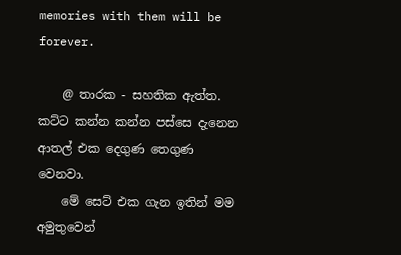memories with them will be forever.

    @ තාරක - සහතික ඇත්ත. කට්ට කන්න කන්න පස්සෙ දැනෙන ආතල් එක දෙගුණ තෙගුණ වෙනවා.
    මේ සෙට් එක ගැන ඉතින් මම අමුතුවෙන්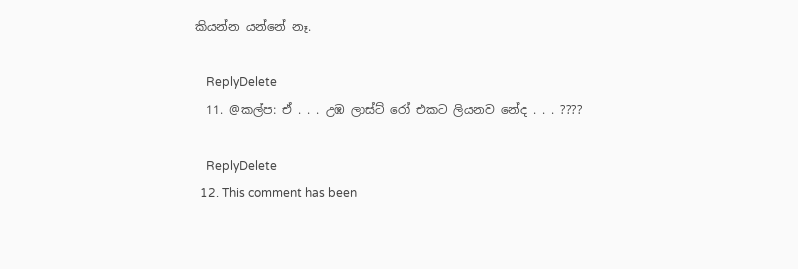කියන්න යන්නේ නෑ.

    ReplyDelete
  11. @කල්ප: ඒ . . . උඹ ලාස්ට් රෝ එකට ලියනව නේද . . . ????

    ReplyDelete
  12. This comment has been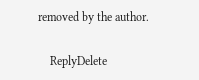removed by the author.

    ReplyDelete